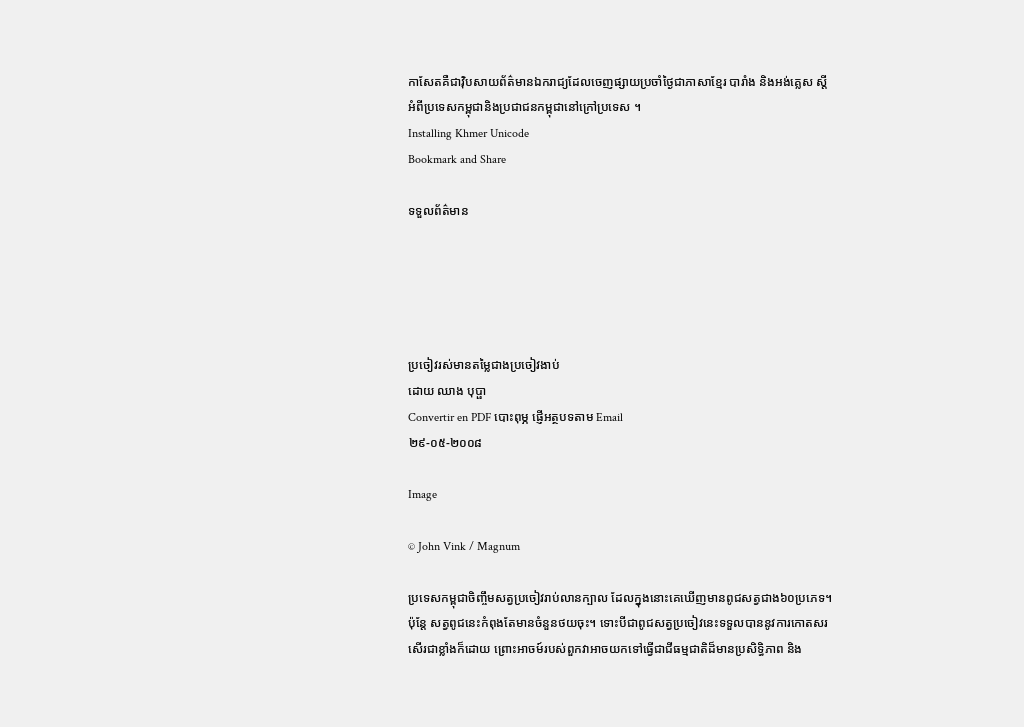កាសែតគឺជាវ៉ិបសាយព័ត៌មានឯករាជ្យដែលចេញផ្សាយប្រចាំថ្ងៃជាភាសាខ្មែរ បារាំង និងអង់គ្លេស ស្តីអំពីប្រទេសកម្ពុជានិងប្រជាជនកម្ពុជានៅក្រៅប្រទេស ។
Installing Khmer Unicode
Bookmark and Share

ទទួលព័ត៌មាន





ប្រចៀវរស់មានតម្លៃជាងប្រចៀវងាប់
ដោយ ឈាង បុប្ផា
Convertir en PDF បោះពុម្ភ ផ្ញើអត្ថបទតាម Email
២៩-០៥-២០០៨

Image

© John Vink / Magnum

ប្រទេសកម្ពុជាចិញ្ចឹមសត្វប្រចៀវរាប់លានក្បាល ដែលក្នុងនោះគេឃើញមានពូជសត្វជាង៦០ប្រភេទ។ ប៉ុន្តែ សត្វពូជនេះកំពុងតែមានចំនួនថយចុះ។ ទោះបីជាពូជសត្វប្រចៀវនេះទទួលបាននូវការកោតសរសើរជាខ្លាំងក៏ដោយ ព្រោះអាចម៍របស់ពួកវាអាចយកទៅធ្វើជាជីធម្មជាតិដ៏មានប្រសិទ្ធិភាព និង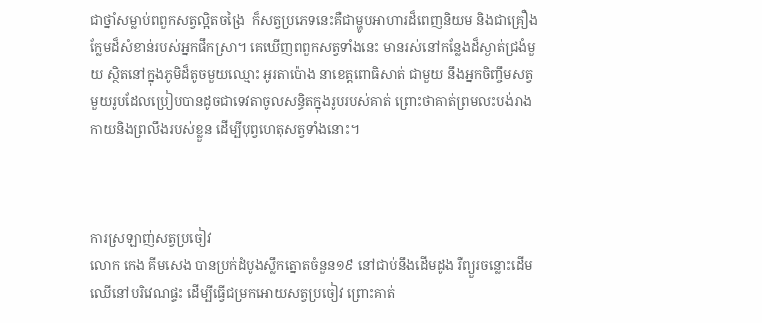ជាថ្នាំសម្លាប់ពពួកសត្វល្អិតចង្រៃ  ក៏សត្វប្រភេទនេះគឺជាម្ហូបអាហារដ៏ពេញនិយម និងជាគ្រឿងក្លែមដ៏សំខាន់របស់អ្នកផឹកស្រា។ គេឃើញពពួកសត្វទាំងនេះ មានរស់នៅកន្លែងដ៏ស្ងាត់ជ្រងំមួយ ស្ថិតនៅក្នុងភូមិដ៏តូចមួយឈ្មោះ អូរតាប៉ោង នាខេត្តពោធិសាត់ ជាមួយ នឹងអ្នកចិញ្ចឹមសត្វមួយរូបដែលប្រៀបបានដូចជាទេវតាចូលសន្ធិតក្នុងរូបរបស់គាត់ ព្រោះថាគាត់ព្រមលះបង់រាងកាយនិងព្រលឹងរបស់ខ្លួន ដើម្បីបុព្វហេតុសត្វទាំងនោះ។



ការស្រឡាញ់សត្វប្រចៀវ
លោក កេង គីមសេង បានប្រក់ដំបូងស្លឹកត្នោតចំនួន១៩ នៅជាប់នឹងដើមដូង រឺព្យួរចន្លោះដើមឈើនៅបរិវេណផ្ទះ ដើម្បីធ្វើជម្រកអោយសត្វប្រចៀវ ព្រោះគាត់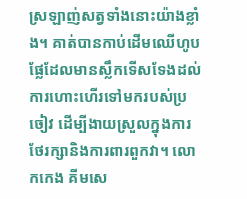ស្រឡាញ់សត្វទាំងនោះយ៉ាងខ្លាំង។ គាត់បានកាប់ដើមឈើហូបផ្លែដែលមានស្លឹកទើសទែងដល់ការហោះហើរទៅមករបស់ប្រចៀវ ដើម្បីងាយស្រួលក្នុងការថែរក្សានិងការពារពួកវា។ លោកកេង គីមសេ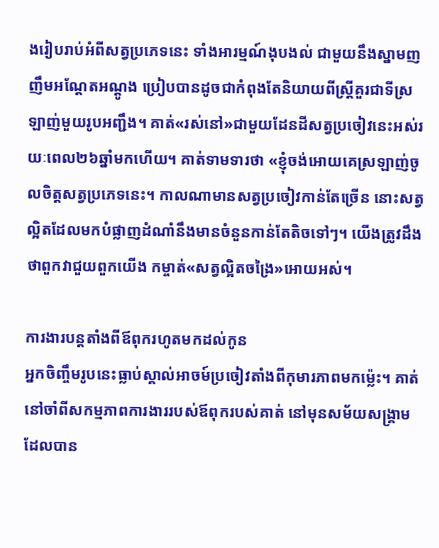ងរៀបរាប់អំពីសត្វប្រភេទនេះ ទាំងអារម្មណ៍ងុបងល់ ជាមួយនឹងស្នាមញញឹមអណ្តែតអណ្តូង ប្រៀបបានដូចជាកំពុងតែនិយាយពីស្រ្តីគួរជាទីស្រឡាញ់មួយរូបអញ្ជឹង។ គាត់«រស់នៅ»ជាមួយដែនដីសត្វប្រចៀវនេះអស់រយៈពេល២៦ឆ្នាំមកហើយ។ គាត់ទាមទារថា «ខ្ញុំចង់អោយគេស្រឡាញ់ចូលចិត្តសត្វប្រភេទនេះ។ កាលណាមានសត្វប្រចៀវកាន់តែច្រើន នោះសត្វល្អិតដែលមកបំផ្លាញដំណាំនឹងមានចំនួនកាន់តែតិចទៅៗ។ យើងត្រូវដឹងថាពួកវាជួយពួកយើង កម្ចាត់«សត្វល្អិតចង្រៃ»អោយអស់។

ការងារបន្តតាំងពីឪពុករហូតមកដល់កូន
អ្នកចិញ្ចឹមរូបនេះធ្លាប់ស្គាល់អាចម៍ប្រចៀវតាំងពីកុមារភាពមកម្ល៉េះ។ គាត់នៅចាំពីសកម្មភាពការងាររបស់ឪពុករបស់គាត់ នៅមុនសម័យសង្រ្គាម ដែលបាន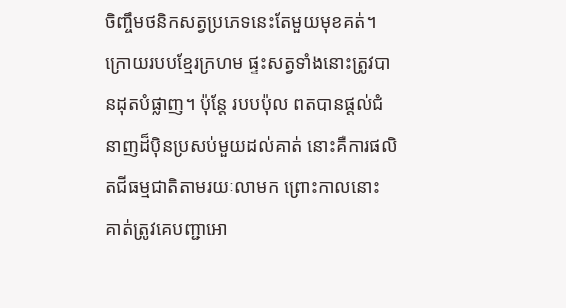ចិញ្ចឹមថនិកសត្វប្រភេទនេះតែមួយមុខគត់។ ក្រោយរបបខ្មែរក្រហម ផ្ទះសត្វទាំងនោះត្រូវបានដុតបំផ្លាញ។ ប៉ុន្តែ របបប៉ុល ពតបានផ្តល់ជំនាញដ៏ប៉ិនប្រសប់មួយដល់គាត់ នោះគឺការផលិតជីធម្មជាតិតាមរយៈលាមក ព្រោះកាលនោះ គាត់ត្រូវគេបញ្ជាអោ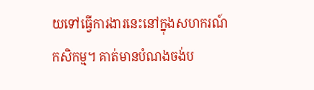យទៅធ្វើការងារនេះនៅក្នុងសហករណ៍កសិកម្ម។ គាត់មានបំណងចង់ប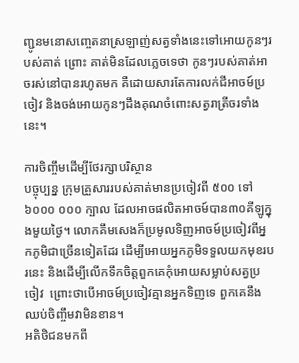ញ្ជូនមនោសញ្ចេតនាស្រឡាញ់សត្វទាំងនេះទៅអោយកូនៗរបស់គាត់ ព្រោះ គាត់មិនដែលភ្លេចទេថា កូនៗរបស់គាត់អាចរស់នៅបានរហូតមក គឺដោយសារតែការលក់ជីអាចម៍ប្រចៀវ និងចង់អោយកូនៗដឹងគុណចំពោះសត្វរាត្រីចរទាំងនេះ។

ការចិញ្ចឹមដើម្បីថែរក្សាបរិស្ថាន
បច្ចុប្បន្ន ក្រុមគ្រួសាររបស់គាត់មានប្រចៀវពី ៥០០ ទៅ ៦០០០ ០០០ ក្បាល ដែលអាចផលិតអាចម៍បាន៣០គីឡូក្នុងមួយថ្ងៃ។ លោកគឹមសេងក៏ប្រមូលទិញអាចម៍ប្រចៀវពីអ្នកភូមិជាច្រើនទៀតដែរ ដើម្បីអោយអ្នកភូមិទទួលយកមុខរបរនេះ និងដើម្បីលើកទឹកចិត្តពួកគេកុំអោយសម្លាប់សត្វប្រចៀវ  ព្រោះថាបើអាចម៍ប្រចៀវគ្មានអ្នកទិញទេ ពួកគេនឹងឈប់ចិញ្ចឹមវាមិនខាន។
អតិថិជនមកពី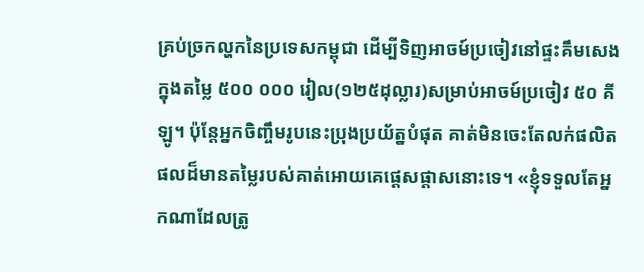គ្រប់ច្រកល្ហកនៃប្រទេសកម្ពុជា ដើម្បីទិញអាចម៍ប្រចៀវនៅផ្ទះគឹមសេង ក្នុងតម្លៃ ៥០០ ០០០ រៀល(១២៥ដុល្លារ)សម្រាប់អាចម៍ប្រចៀវ ៥០ គីឡូ។ ប៉ុន្តែអ្នកចិញ្ចឹមរូបនេះប្រុងប្រយ័ត្នបំផុត គាត់មិនចេះតែលក់ផលិតផលដ៏មានតម្លៃរបស់គាត់អោយគេផ្តេសផ្តាសនោះទេ។ «ខ្ញុំទទួលតែអ្នកណាដែលត្រូ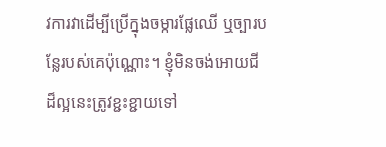វការវាដើម្បីប្រើក្នុងចម្ការផ្លែឈើ ឬច្បារបន្លែរបស់គេប៉ុណ្ណោះ។ ខ្ញុំមិនចង់អោយជីដ៏ល្អនេះត្រូវខ្ជះខ្ជាយទៅ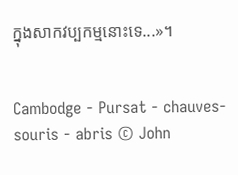ក្នុងសាកវប្បកម្មនោះទេ...»។


Cambodge - Pursat - chauves-souris - abris © John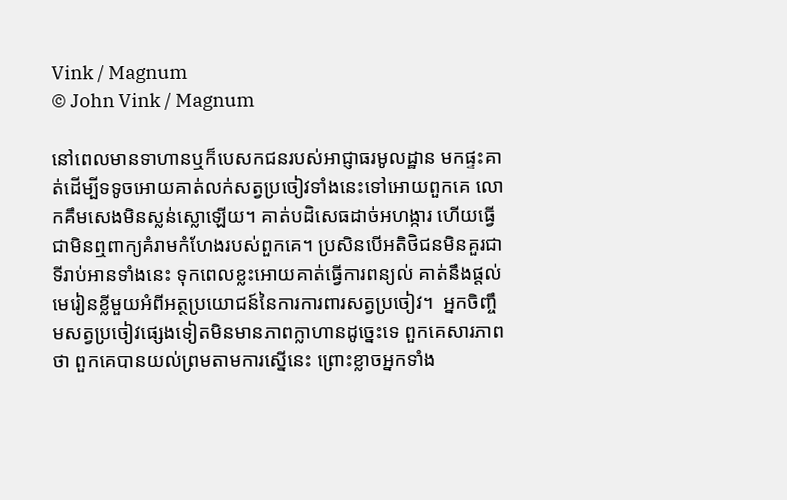Vink / Magnum
© John Vink / Magnum

នៅពេលមានទាហានឬក៏បេសកជនរបស់អាជ្ញាធរមូលដ្ឋាន មកផ្ទះគាត់ដើម្បីទទូចអោយគាត់លក់សត្វប្រចៀវទាំងនេះទៅអោយពួកគេ លោកគឹមសេងមិនស្លន់ស្លោឡើយ។ គាត់បដិសេធដាច់អហង្ការ ហើយធ្វើជាមិនឮពាក្យគំរាមកំហែងរបស់ពួកគេ។ ប្រសិនបើអតិថិជនមិនគួរជាទីរាប់អានទាំងនេះ ទុកពេលខ្លះអោយគាត់ធ្វើការពន្យល់ គាត់នឹងផ្តល់មេរៀនខ្លីមួយអំពីអត្ថប្រយោជន៍នៃការការពារសត្វប្រចៀវ។  អ្នកចិញ្ចឹមសត្វប្រចៀវផ្សេងទៀតមិនមានភាពក្លាហានដូច្នេះទេ ពួកគេសារភាពថា ពួកគេបានយល់ព្រមតាមការស្នើនេះ ព្រោះខ្លាចអ្នកទាំង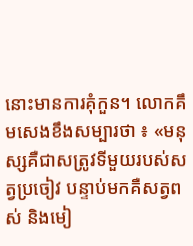នោះមានការគុំកួន។ លោកគឹមសេងខឹងសម្បារថា ៖ «មនុស្សគឺជាសត្រូវទីមួយរបស់សត្វប្រចៀវ បន្ទាប់មកគឺសត្វពស់ និងមៀ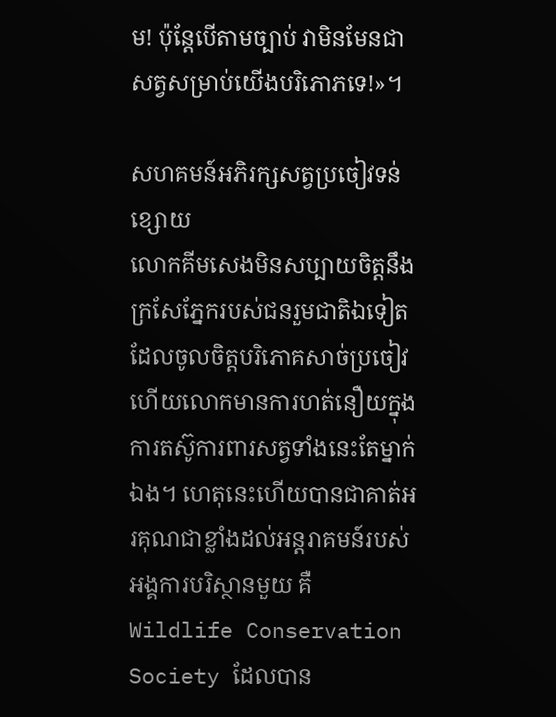ម! ប៉ុន្តែបើតាមច្បាប់ វាមិនមែនជាសត្វសម្រាប់យើងបរិភោភទេ!»។

សហគមន៍អភិរក្សសត្វប្រចៀវទន់ខ្សោយ
លោកគីមសេងមិនសប្បាយចិត្តនឹងក្រសែភ្នែករបស់ជនរួមជាតិឯទៀតដែលចូលចិត្តបរិភោគសាច់ប្រចៀវ ហើយលោកមានការហត់នឿយក្នុងការតស៊ូការពារសត្វទាំងនេះតែម្នាក់ឯង។ ហេតុនេះហើយបានជាគាត់អរគុណជាខ្លាំងដល់អន្តរាគមន៍របស់អង្គការបរិស្ថានមួយ គឺ Wildlife Conservation Society ដែលបាន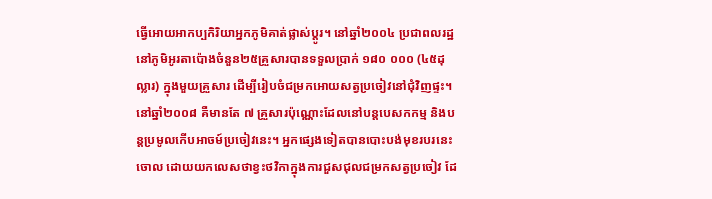ធ្វើអោយអាកប្បកិរិយាអ្នកភូមិគាត់ផ្លាស់ប្តូរ។ នៅឆ្នាំ២០០៤ ប្រជាពលរដ្ឋនៅភូមិអូរតាប៉ោងចំនួន២៥គ្រួសារបានទទួលប្រាក់ ១៨០ ០០០ (៤៥ដុល្លារ) ក្នុងមួយគ្រួសារ ដើម្បីរៀបចំជម្រកអោយសត្វប្រចៀវនៅជុំវិញផ្ទះ។ នៅឆ្នាំ២០០៨ គឺមានតែ ៧ គ្រួសារប៉ុណ្ណោះដែលនៅបន្តបេសកកម្ម និងបន្តប្រមូលកើបអាចម៍ប្រចៀវនេះ។ អ្នកផ្សេងទៀតបានបោះបង់មុខរបរនេះចោល ដោយយកលេសថាខ្វះថវិកាក្នុងការជួសជុលជម្រកសត្វប្រចៀវ ដែ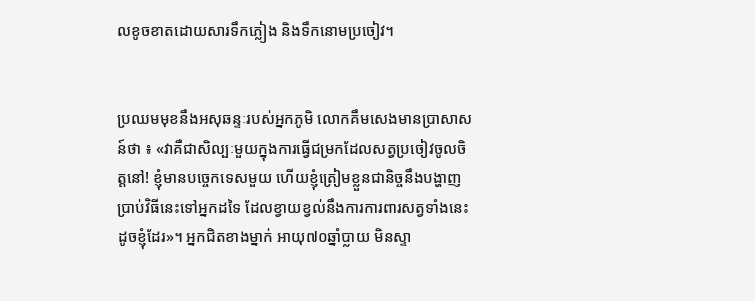លខូចខាតដោយសារទឹកភ្លៀង និងទឹកនោមប្រចៀវ។


ប្រឈមមុខនឹងអសុឆន្ទៈរបស់អ្នកភូមិ លោកគឹមសេងមានប្រាសាសន៍ថា ៖ «វាគឺជាសិល្បៈមួយក្នុងការធ្វើជម្រកដែលសត្វប្រចៀវចូលចិត្តនៅ! ខ្ញុំមានបច្ចេកទេសមួយ ហើយខ្ញុំត្រៀមខ្លួនជានិច្ចនឹងបង្ហាញប្រាប់វិធីនេះទៅអ្នកដទៃ ដែលខ្វាយខ្វល់នឹងការការពារសត្វទាំងនេះដូចខ្ញុំដែរ»។ អ្នកជិតខាងម្នាក់ អាយុ៧០ឆ្នាំប្លាយ មិនស្ទា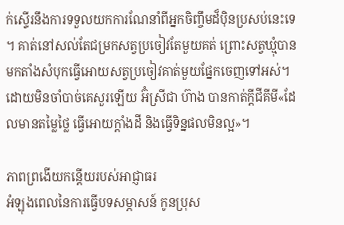ក់ស្ទើរនឹងការទទួលយកការណែនាំពីអ្នកចិញ្ចឹមដ៏ប៉ិនប្រសប់នេះទេ។ គាត់នៅសល់តែជម្រកសត្វប្រចៀវតែមួយគត់ ព្រោះសត្វឃ្មុំបានមកតាំងសំបុកធ្វើអោយសត្វប្រចៀវគាត់មួយផ្នែកចេញទៅអស់។ ដោយមិនចាំបាច់គេសួរឡើយ អ៊ំស្រីជា ហ៊ាង បានកាត់ក្តីជីគីមី«ដែលមានតម្លៃថ្លៃ ធ្វើអោយក្តាំងដី និងធ្វើទិន្នផលមិនល្អ»។

ភាពព្រងើយកន្តើយរបស់អាជ្ញាធរ
អំឡុងពេលនៃការធ្វើបទសម្ភាសន៍ កូនប្រុស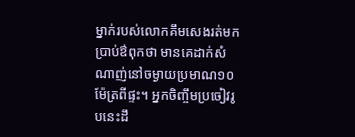ម្នាក់របស់លោកគឹមសេងរត់មកប្រាប់ឳពុកថា មានគេដាក់សំណាញ់នៅចម្ងាយប្រមាណ១០ម៉ែត្រពីផ្ទះ។ អ្នកចិញ្ចឹមប្រចៀវរូបនេះដឹ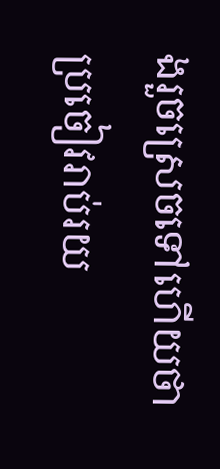ងរួចស្រេចទៅហើយថា ប្រចៀវរាប់រយ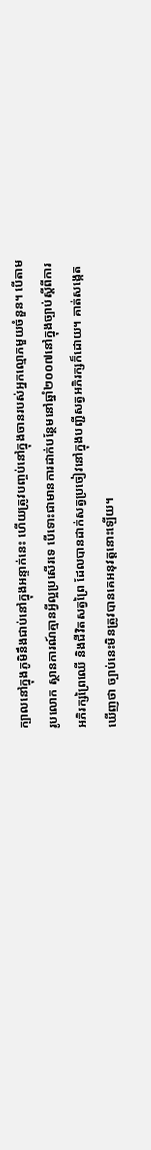ក្បាលនៅក្នុងភូមិនឹងជាប់នៅក្នុងអន្ទាក់នេះ ហើយត្រូវបញ្ចប់នៅក្នុងចានរបស់អ្នកល្មោភមួយចំនួន។ បើតាមរូបលោក ស្ថានការណ៍គ្មានអ្វីល្អប្រសើរទេ បើទោះជាមានការដាក់បន្ថែមនៅឆ្នាំ២០០៧នៅក្នុងច្បាប់ស្តីពីការអភិរក្សព្រៃឈើ និងជីវិតសត្វព្រៃ ដែលបានដាក់សត្វប្រចៀវនៅក្នុងបញ្ជីសត្វអភិរក្សក៏ដោយ។ គាត់សង្កេតឃើញថា ច្បាប់នេះមិនត្រូវបានគេអនុវត្តនោះឡើយ។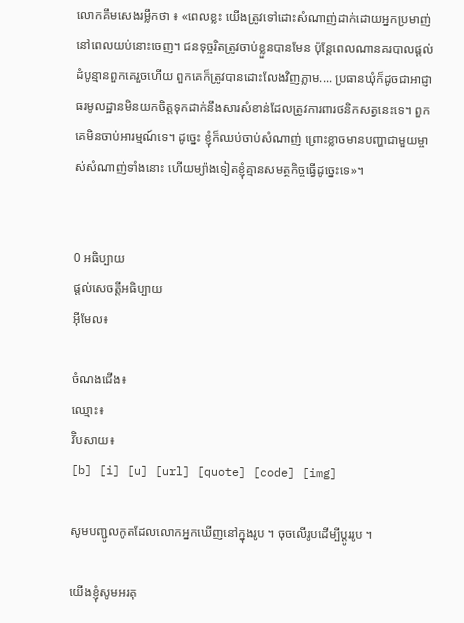លោកគឹមសេងរម្លឹកថា ៖ «ពេលខ្លះ យើងត្រូវទៅដោះសំណាញ់ដាក់ដោយអ្នកប្រមាញ់នៅពេលយប់នោះចេញ។ ជនទុច្ចរិតត្រូវចាប់ខ្លួនបានមែន ប៉ុន្តែពេលណានគរបាលផ្តល់ដំបូន្មានពួកគេរួចហើយ ពួកគេក៏ត្រូវបានដោះលែងវិញភ្លាម.... ប្រធានឃុំក៏ដូចជាអាជ្ញាធរមូលដ្ឋានមិនយកចិត្តទុកដាក់នឹងសារសំខាន់ដែលត្រូវការពារថនិកសត្វនេះទេ។ ពួកគេមិនចាប់អារម្មណ៍ទេ។ ដូច្នេះ ខ្ញុំក៏ឈប់ចាប់សំណាញ់ ព្រោះខ្លាចមានបញ្ហាជាមួយម្ចាស់សំណាញ់ទាំងនោះ ហើយម្យ៉ាងទៀតខ្ញុំគ្មានសមត្ថកិច្ចធ្វើដូច្នេះទេ»។


0 អធិប្បាយ
ផ្តល់សេចត្តីអធិប្បាយ
អ៊ីមែល៖

ចំណងជើង៖
ឈ្មោះ៖
វ៊ិបសាយ៖
[b] [i] [u] [url] [quote] [code] [img]

សូមបញ្ជូលកូតដែលលោកអ្នកឃើញនៅក្នុងរូប ។ ចុចលើរូបដើម្បីប្តូររូប ។

យើងខ្ញុំសូមអរគុ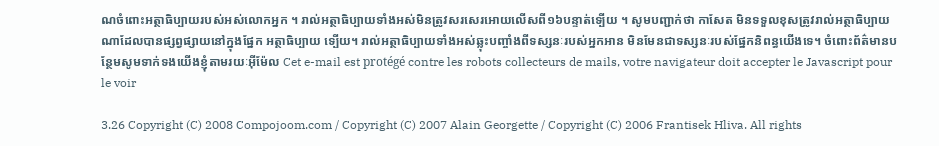ណចំពោះអត្ថាធិប្បាយរបស់អស់លោកអ្នក ។ រាល់អត្ថាធិប្បាយទាំងអស់មិនត្រូវសរសេរអោយលើសពី១៦បន្ទាត់ទ្បើយ ។ សូមបញ្ជាក់ថា កាសែត មិនទទួលខុសត្រូវរាល់អត្ថាធិប្បាយណាដែលបានផ្សព្វផ្សាយនៅក្នុងផ្នែក អត្ថាធិប្បាយ ទ្បើយ។ រាល់អត្ថាធិប្បាយទាំងអស់ឆ្លុះបញ្ចាំងពីទស្សនៈរបស់អ្នកអាន មិនមែនជាទស្សនៈរបស់ផ្នែកនិពន្ធយើងទេ។ ចំពោះព័ត៌មានបន្ថែមសូមទាក់ទងយើងខ្ញុំតាមរយៈអ៊ីម៉ែល Cet e-mail est protégé contre les robots collecteurs de mails, votre navigateur doit accepter le Javascript pour le voir

3.26 Copyright (C) 2008 Compojoom.com / Copyright (C) 2007 Alain Georgette / Copyright (C) 2006 Frantisek Hliva. All rights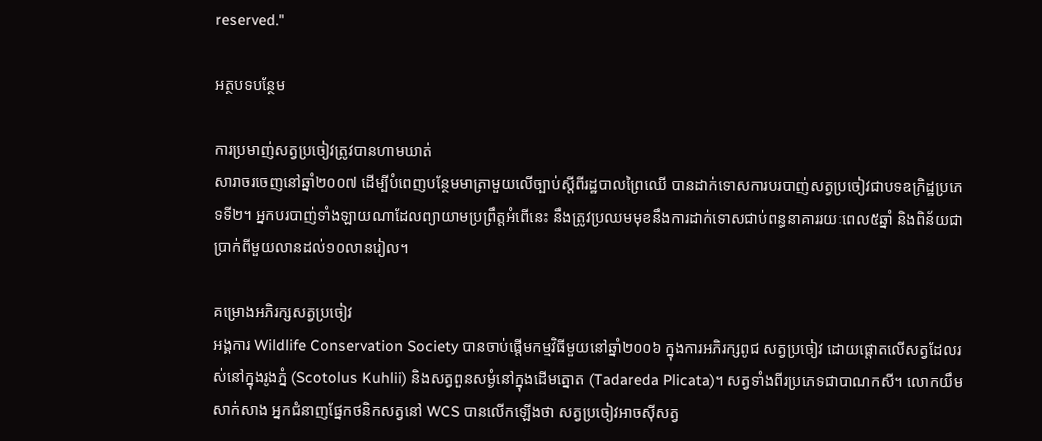reserved."

អត្ថបទបន្ថែម

ការប្រមាញ់សត្វប្រចៀវត្រូវបានហាមឃាត់
សារាចរចេញនៅឆ្នាំ២០០៧ ដើម្បីបំពេញបន្ថែមមាត្រាមួយលើច្បាប់ស្តីពីរដ្ឋបាលព្រៃឈើ បានដាក់ទោសការបរបាញ់សត្វប្រចៀវជាបទឧក្រិដ្ឋប្រភេទទី២។ អ្នកបរបាញ់ទាំងឡាយណាដែលព្យាយាមប្រព្រឹត្តអំពើនេះ នឹងត្រូវប្រឈមមុខនឹងការដាក់ទោសជាប់ពន្ធនាគាររយៈពេល៥ឆ្នាំ និងពិន័យជាប្រាក់ពីមួយលានដល់១០លានរៀល។

គម្រោងអភិរក្សសត្វប្រចៀវ
អង្គការ Wildlife Conservation Society បានចាប់ផ្តើមកម្មវិធីមួយនៅឆ្នាំ២០០៦ ក្នុងការអភិរក្សពូជ សត្វប្រចៀវ ដោយផ្តោតលើសត្វដែលរស់នៅក្នុងរូងភ្នំ (Scotolus Kuhlii) និងសត្វពួនសម្ងំនៅក្នុងដើមត្នោត (Tadareda Plicata)។ សត្វទាំងពីរប្រភេទជាបាណកសី។ លោកយឹម សាក់សាង អ្នកជំនាញផ្នែកថនិកសត្វនៅ WCS បានលើកឡើងថា សត្វប្រចៀវអាចស៊ីសត្វ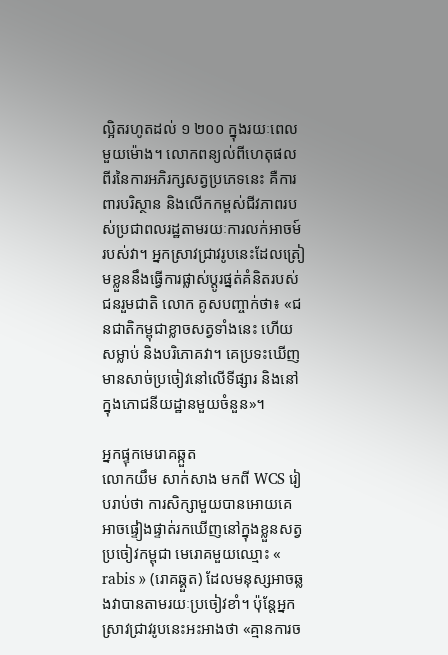ល្អិតរហូតដល់ ១ ២០០ ក្នុងរយៈពេលមួយម៉ោង។ លោកពន្យល់ពីហេតុផលពីរនៃការអភិរក្សសត្វប្រភេទនេះ គឺការពារបរិស្ថាន និងលើកកម្ពស់ជីវភាពរបស់ប្រជាពលរដ្ឋតាមរយៈការលក់អាចម៍របស់វា។ អ្នកស្រាវជ្រាវរូបនេះដែលត្រៀមខ្លួននឹងធ្វើការផ្លាស់ប្តូរផ្នត់គំនិតរបស់ជនរួមជាតិ លោក គូសបញ្ចាក់ថា៖ «ជនជាតិកម្ពុជាខ្លាចសត្វទាំងនេះ ហើយសម្លាប់ និងបរិភោគវា។ គេប្រទះឃើញមានសាច់ប្រចៀវនៅលើទីផ្សារ និងនៅក្នុងភោជនីយដ្ឋានមួយចំនួន»។

អ្នកផ្ទុកមេរោគឆ្កួត
លោកយឹម សាក់សាង មកពី WCS រៀបរាប់ថា ការសិក្សាមួយបានអោយគេអាចផ្ទៀងផ្ទាត់រកឃើញនៅក្នុងខ្លួនសត្វប្រចៀវកម្ពុជា មេរោគមួយឈ្មោះ « rabis » (រោគឆ្គួត) ដែលមនុស្សអាចឆ្លងវាបានតាមរយៈប្រចៀវខាំ។ ប៉ុន្តែអ្នកស្រាវជ្រាវរូបនេះអះអាងថា «គ្មានការច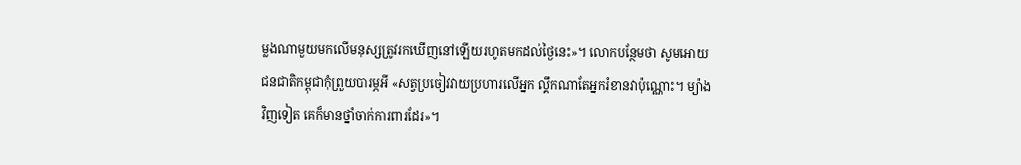ម្លងណាមួយមកលើមនុស្សត្រូវរកឃើញនៅឡើយរហូតមកដល់ថ្ងៃនេះ»។ លោកបន្ថែមថា សូមអោយជនជាតិកម្ពុជាកុំព្រួយបារម្ភអី «សត្វប្រចៀវវាយប្រហារលើអ្នក ល្គឹកណាតែអ្នករំខានវាប៉ុណ្ណោះ។ ម្យ៉ាងវិញទៀត គេក៏មានថ្នាំចាក់ការពារដែរ»។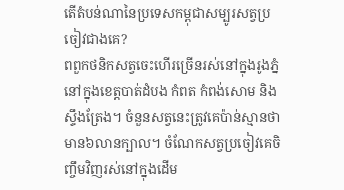តើតំបន់ណានៃប្រទេសកម្ពុជាសម្បូរសត្វប្រចៀវជាងគេ?
ពពួកថនិកសត្វចេះហើរច្រើនរស់នៅក្នុងរូងភ្នំនៅក្នុងខេត្តបាត់ដំបង កំពត កំពង់សោម និងស្ទឹងត្រែង។ ចំនួនសត្វនេះត្រូវគេប៉ាន់ស្មានថាមាន៦លានក្បាល។ ចំណែកសត្វប្រចៀវគេចិញ្ចឹមវិញរស់នៅក្នុងដើម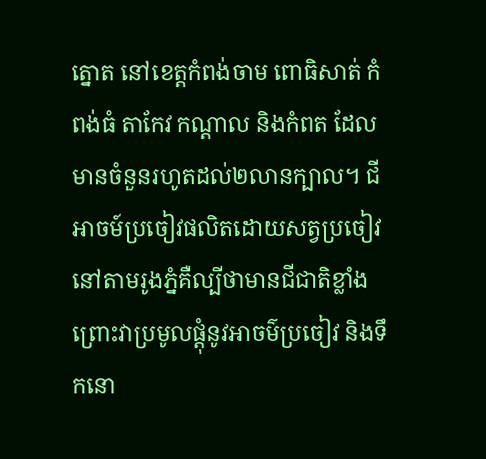ត្នោត នៅខេត្តកំពង់ចាម ពោធិសាត់ កំពង់ធំ តាកែវ កណ្តាល និងកំពត ដែលមានចំនួនរហូតដល់២លានក្បាល។ ជីអាចម៍ប្រចៀវផលិតដោយសត្វប្រចៀវនៅតាមរូងភ្នំគឺល្បីថាមានជីជាតិខ្លាំង ព្រោះវាប្រមូលផ្តុំនូវអាចម៌ប្រចៀវ និងទឹកនោ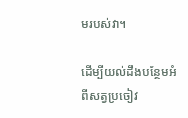មរបស់វា។

ដើម្បីយល់ដឹងបន្ថែមអំពីសត្វប្រចៀវ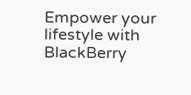Empower your lifestyle with BlackBerry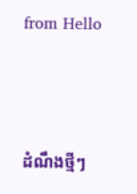from Hello




ដំណឹងថ្មីៗ